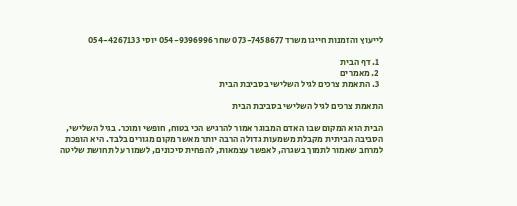לייעוץ והזמנות חייגו משרד 073-7458677 שחר 054-9396996 יוסי 054-4267133

  1. דף הבית
  2. מאמרים
  3. התאמת צרכים לגיל השלישי בסביבת הבית

התאמת צרכים לגיל השלישי בסביבת הבית

הבית הוא המקום שבו האדם המבוגר אמור להרגיש הכי בטוח, חופשי ומוכר. בגיל השלישי, הסביבה הביתית מקבלת משמעות גדולה הרבה יותר מאשר מקום מגורים בלבד. היא הופכת למרחב שאמור לתמוך בשגרה, לאפשר עצמאות, להפחית סיכונים, לשמור על תחושת שליטה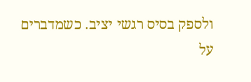ולספק בסיס רגשי יציב. כשמדברים על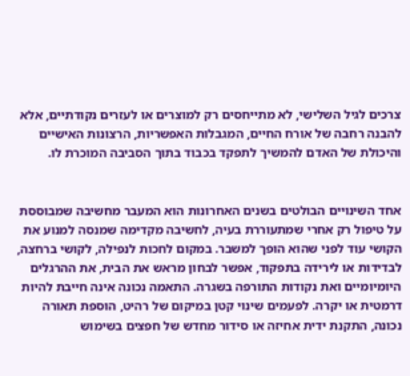צרכים לגיל השלישי, לא מתייחסים רק למוצרים או לעזרים נקודתיים, אלא להבנה רחבה של אורח החיים, המגבלות האפשריות, הרצונות האישיים והיכולת של האדם להמשיך לתפקד בכבוד בתוך הסביבה המוכרת לו.


אחד השינויים הבולטים בשנים האחרונות הוא המעבר מחשיבה שמבוססת על טיפול רק אחרי שמתעוררת בעיה, לחשיבה מקדימה שמנסה למנוע את הקושי עוד לפני שהוא הופך למשבר. במקום לחכות לנפילה, לקושי ברחצה, לבדידות או לירידה בתפקוד, אפשר לבחון מראש את הבית, את ההרגלים היומיומיים ואת נקודות התורפה בשגרה. התאמה נכונה אינה חייבת להיות דרמטית או יקרה. לפעמים שינוי קטן במיקום של רהיט, הוספת תאורה נכונה, התקנת ידית אחיזה או סידור מחדש של חפצים בשימוש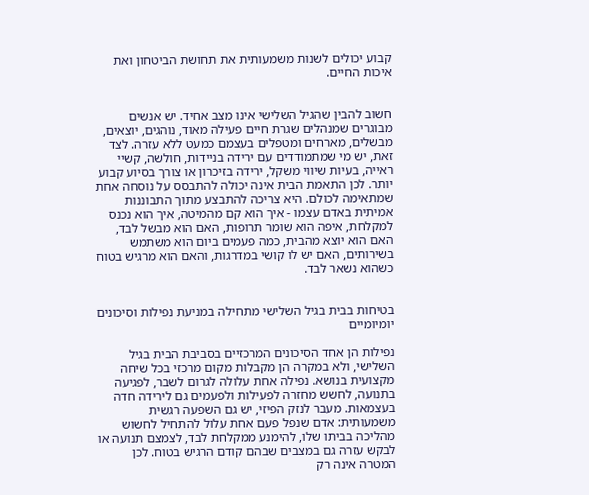קבוע יכולים לשנות משמעותית את תחושת הביטחון ואת איכות החיים.


חשוב להבין שהגיל השלישי אינו מצב אחיד. יש אנשים מבוגרים שמנהלים שגרת חיים פעילה מאוד, נוהגים, יוצאים, מבשלים, מארחים ומטפלים בעצמם כמעט ללא עזרה. לצד זאת, יש מי שמתמודדים עם ירידה בניידות, חולשה, קשיי ראייה, בעיות שיווי משקל, ירידה בזיכרון או צורך בסיוע קבוע יותר. לכן התאמת הבית אינה יכולה להתבסס על נוסחה אחת שמתאימה לכולם. היא צריכה להתבצע מתוך התבוננות אמיתית באדם עצמו - איך הוא קם מהמיטה, איך הוא נכנס למקלחת, איפה הוא שומר תרופות, האם הוא מבשל לבד, האם הוא יוצא מהבית, כמה פעמים ביום הוא משתמש בשירותים, האם יש לו קושי במדרגות, והאם הוא מרגיש בטוח כשהוא נשאר לבד.


בטיחות בבית בגיל השלישי מתחילה במניעת נפילות וסיכונים יומיומיים

נפילות הן אחד הסיכונים המרכזיים בסביבת הבית בגיל השלישי, ולא במקרה הן מקבלות מקום מרכזי בכל שיחה מקצועית בנושא. נפילה אחת עלולה לגרום לשבר, לפגיעה בתנועה, לחשש מחזרה לפעילות ולפעמים גם לירידה חדה בעצמאות. מעבר לנזק הפיזי, יש גם השפעה רגשית משמעותית: אדם שנפל פעם אחת עלול להתחיל לחשוש מהליכה בביתו שלו, להימנע ממקלחת לבד, לצמצם תנועה או לבקש עזרה גם במצבים שבהם קודם הרגיש בטוח. לכן המטרה אינה רק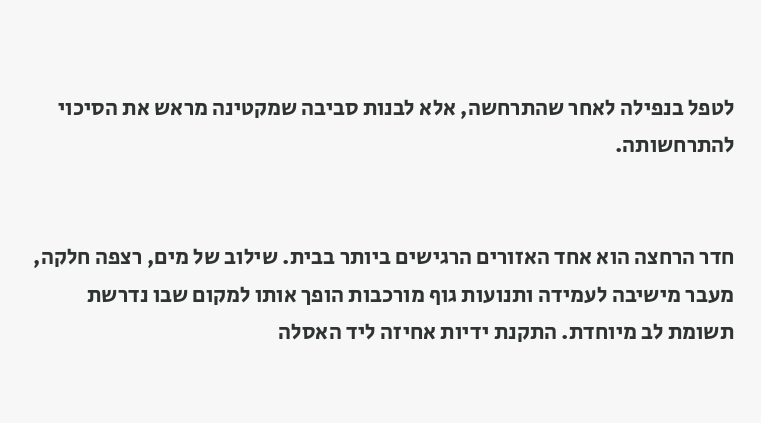לטפל בנפילה לאחר שהתרחשה, אלא לבנות סביבה שמקטינה מראש את הסיכוי להתרחשותה.


חדר הרחצה הוא אחד האזורים הרגישים ביותר בבית. שילוב של מים, רצפה חלקה, מעבר מישיבה לעמידה ותנועות גוף מורכבות הופך אותו למקום שבו נדרשת תשומת לב מיוחדת. התקנת ידיות אחיזה ליד האסלה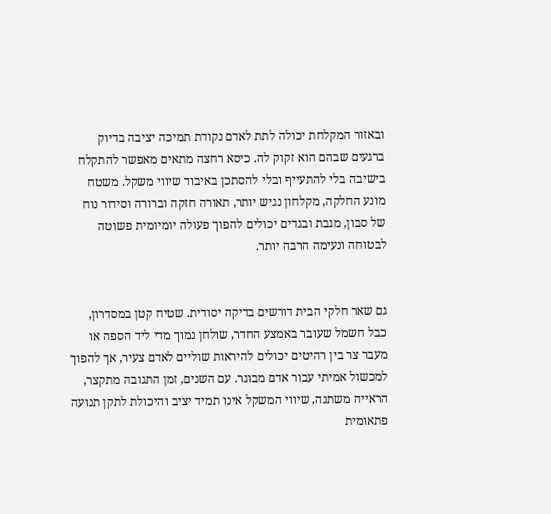ובאזור המקלחת יכולה לתת לאדם נקודת תמיכה יציבה בדיוק ברגעים שבהם הוא זקוק לה. כיסא רחצה מתאים מאפשר להתקלח בישיבה בלי להתעייף ובלי להסתכן באיבוד שיווי משקל. משטח מונע החלקה, מקלחון נגיש יותר, תאורה חזקה וברורה וסידור נוח של סבון, מגבת ובגדים יכולים להפוך פעולה יומיומית פשוטה לבטוחה ונעימה הרבה יותר.


גם שאר חלקי הבית דורשים בדיקה יסודית. שטיח קטן במסדרון, כבל חשמל שעובר באמצע החדר, שולחן נמוך מדי ליד הספה או מעבר צר בין רהיטים יכולים להיראות שוליים לאדם צעיר, אך להפוך למכשול אמיתי עבור אדם מבוגר. עם השנים, זמן התגובה מתקצר, הראייה משתנה, שיווי המשקל אינו תמיד יציב והיכולת לתקן תנועה פתאומית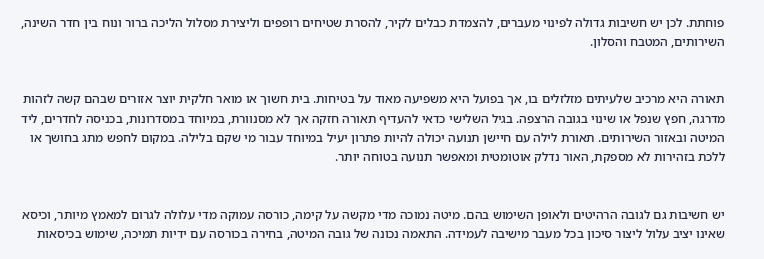פוחתת. לכן יש חשיבות גדולה לפינוי מעברים, להצמדת כבלים לקיר, להסרת שטיחים רופפים וליצירת מסלול הליכה ברור ונוח בין חדר השינה, השירותים, המטבח והסלון.


תאורה היא מרכיב שלעיתים מזלזלים בו, אך בפועל היא משפיעה מאוד על בטיחות. בית חשוך או מואר חלקית יוצר אזורים שבהם קשה לזהות מדרגה, חפץ שנפל או שינוי בגובה הרצפה. בגיל השלישי כדאי להעדיף תאורה חזקה אך לא מסנוורת, במיוחד במסדרונות, בכניסה לחדרים, ליד המיטה ובאזור השירותים. תאורת לילה עם חיישן תנועה יכולה להיות פתרון יעיל במיוחד עבור מי שקם בלילה. במקום לחפש מתג בחושך או ללכת בזהירות לא מספקת, האור נדלק אוטומטית ומאפשר תנועה בטוחה יותר.


יש חשיבות גם לגובה הרהיטים ולאופן השימוש בהם. מיטה נמוכה מדי מקשה על קימה, כורסה עמוקה מדי עלולה לגרום למאמץ מיותר, וכיסא שאינו יציב עלול ליצור סיכון בכל מעבר מישיבה לעמידה. התאמה נכונה של גובה המיטה, בחירה בכורסה עם ידיות תמיכה, שימוש בכיסאות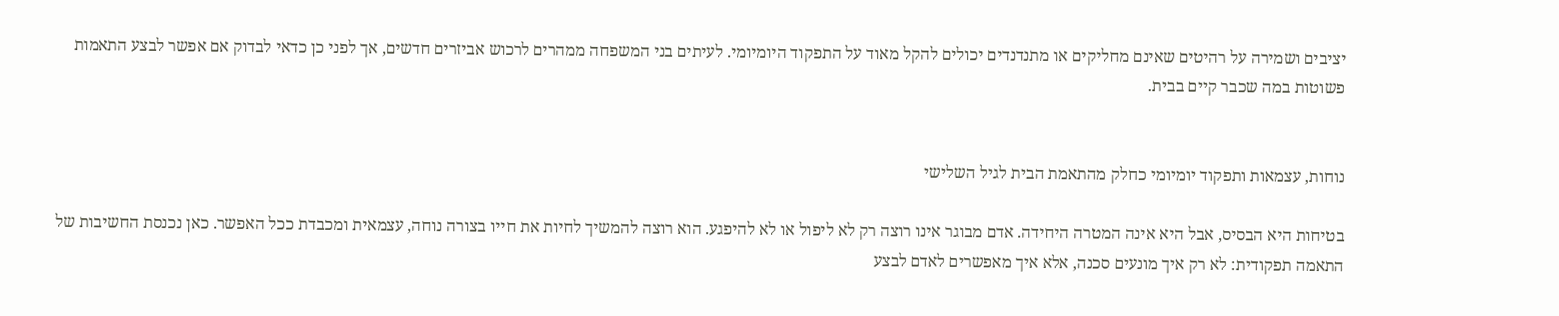יציבים ושמירה על רהיטים שאינם מחליקים או מתנדנדים יכולים להקל מאוד על התפקוד היומיומי. לעיתים בני המשפחה ממהרים לרכוש אביזרים חדשים, אך לפני כן כדאי לבדוק אם אפשר לבצע התאמות פשוטות במה שכבר קיים בבית.


נוחות, עצמאות ותפקוד יומיומי כחלק מהתאמת הבית לגיל השלישי

בטיחות היא הבסיס, אבל היא אינה המטרה היחידה. אדם מבוגר אינו רוצה רק לא ליפול או לא להיפגע. הוא רוצה להמשיך לחיות את חייו בצורה נוחה, עצמאית ומכבדת ככל האפשר. כאן נכנסת החשיבות של התאמה תפקודית: לא רק איך מונעים סכנה, אלא איך מאפשרים לאדם לבצע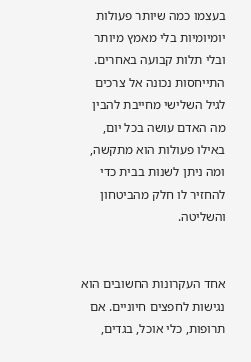בעצמו כמה שיותר פעולות יומיומיות בלי מאמץ מיותר ובלי תלות קבועה באחרים. התייחסות נכונה אל צרכים לגיל השלישי מחייבת להבין מה האדם עושה בכל יום, באילו פעולות הוא מתקשה, ומה ניתן לשנות בבית כדי להחזיר לו חלק מהביטחון והשליטה.


אחד העקרונות החשובים הוא נגישות לחפצים חיוניים. אם תרופות, כלי אוכל, בגדים,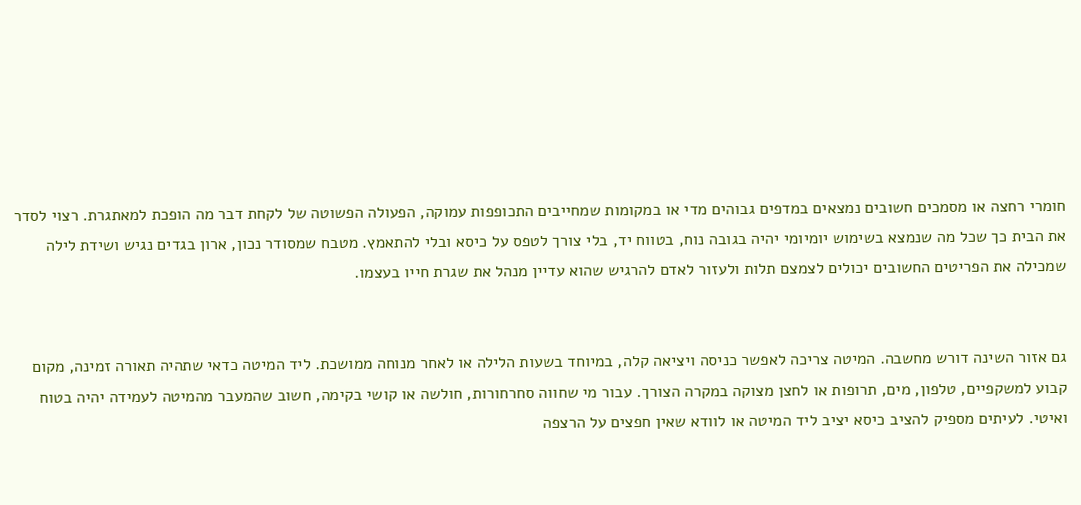חומרי רחצה או מסמכים חשובים נמצאים במדפים גבוהים מדי או במקומות שמחייבים התכופפות עמוקה, הפעולה הפשוטה של לקחת דבר מה הופכת למאתגרת. רצוי לסדר את הבית כך שכל מה שנמצא בשימוש יומיומי יהיה בגובה נוח, בטווח יד, בלי צורך לטפס על כיסא ובלי להתאמץ. מטבח שמסודר נכון, ארון בגדים נגיש ושידת לילה שמכילה את הפריטים החשובים יכולים לצמצם תלות ולעזור לאדם להרגיש שהוא עדיין מנהל את שגרת חייו בעצמו.


גם אזור השינה דורש מחשבה. המיטה צריכה לאפשר כניסה ויציאה קלה, במיוחד בשעות הלילה או לאחר מנוחה ממושכת. ליד המיטה כדאי שתהיה תאורה זמינה, מקום קבוע למשקפיים, טלפון, מים, תרופות או לחצן מצוקה במקרה הצורך. עבור מי שחווה סחרחורות, חולשה או קושי בקימה, חשוב שהמעבר מהמיטה לעמידה יהיה בטוח ואיטי. לעיתים מספיק להציב כיסא יציב ליד המיטה או לוודא שאין חפצים על הרצפה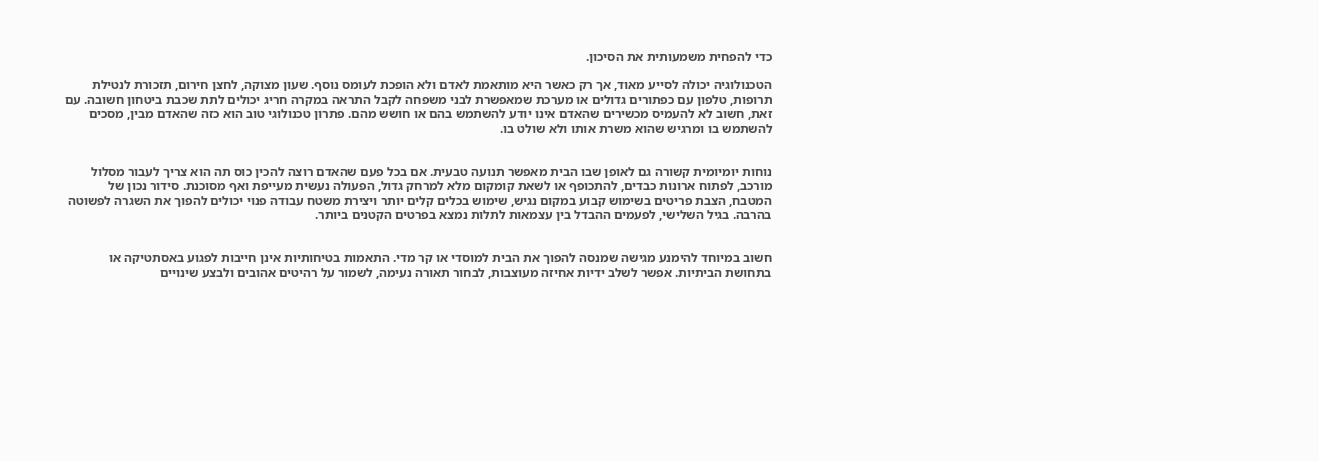כדי להפחית משמעותית את הסיכון.

הטכנולוגיה יכולה לסייע מאוד, אך רק כאשר היא מותאמת לאדם ולא הופכת לעומס נוסף. שעון מצוקה, לחצן חירום, תזכורת לנטילת תרופות, טלפון עם כפתורים גדולים או מערכת שמאפשרת לבני משפחה לקבל התראה במקרה חריג יכולים לתת שכבת ביטחון חשובה. עם זאת, חשוב לא להעמיס מכשירים שהאדם אינו יודע להשתמש בהם או חושש מהם. פתרון טכנולוגי טוב הוא כזה שהאדם מבין, מסכים להשתמש בו ומרגיש שהוא משרת אותו ולא שולט בו.


נוחות יומיומית קשורה גם לאופן שבו הבית מאפשר תנועה טבעית. אם בכל פעם שהאדם רוצה להכין כוס תה הוא צריך לעבור מסלול מורכב, לפתוח ארונות כבדים, להתכופף או לשאת קומקום מלא למרחק גדול, הפעולה נעשית מעייפת ואף מסוכנת. סידור נכון של המטבח, הצבת פריטים בשימוש קבוע במקום נגיש, שימוש בכלים קלים יותר ויצירת משטח עבודה פנוי יכולים להפוך את השגרה לפשוטה בהרבה. בגיל השלישי, לפעמים ההבדל בין עצמאות לתלות נמצא בפרטים הקטנים ביותר.


חשוב במיוחד להימנע מגישה שמנסה להפוך את הבית למוסדי או קר מדי. התאמות בטיחותיות אינן חייבות לפגוע באסתטיקה או בתחושת הביתיות. אפשר לשלב ידיות אחיזה מעוצבות, לבחור תאורה נעימה, לשמור על רהיטים אהובים ולבצע שינויים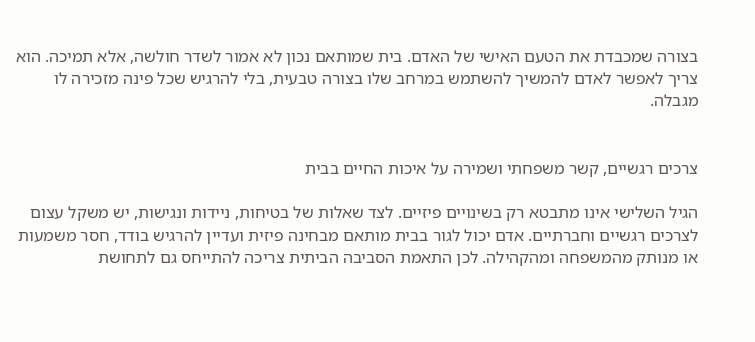בצורה שמכבדת את הטעם האישי של האדם. בית שמותאם נכון לא אמור לשדר חולשה, אלא תמיכה. הוא צריך לאפשר לאדם להמשיך להשתמש במרחב שלו בצורה טבעית, בלי להרגיש שכל פינה מזכירה לו מגבלה.


צרכים רגשיים, קשר משפחתי ושמירה על איכות החיים בבית

הגיל השלישי אינו מתבטא רק בשינויים פיזיים. לצד שאלות של בטיחות, ניידות ונגישות, יש משקל עצום לצרכים רגשיים וחברתיים. אדם יכול לגור בבית מותאם מבחינה פיזית ועדיין להרגיש בודד, חסר משמעות או מנותק מהמשפחה ומהקהילה. לכן התאמת הסביבה הביתית צריכה להתייחס גם לתחושת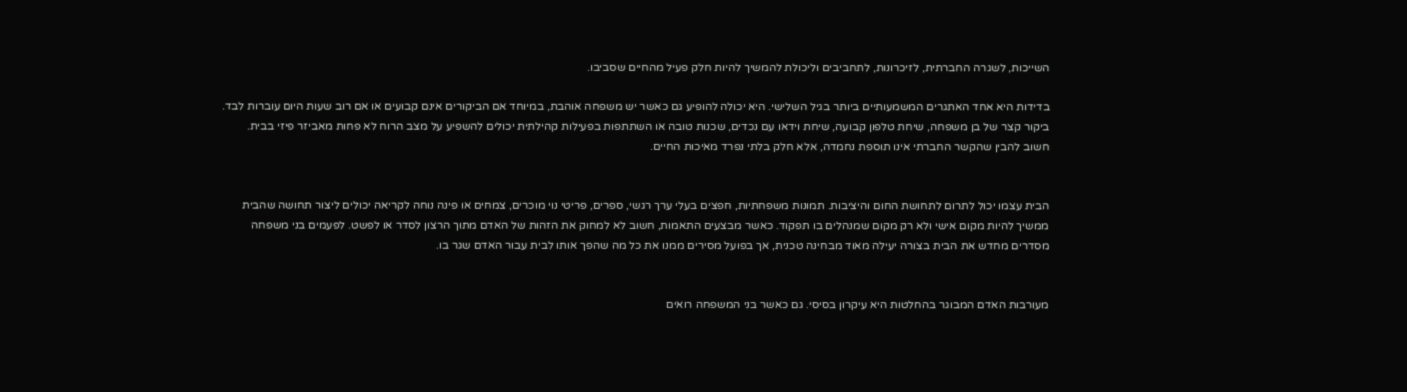השייכות, לשגרה החברתית, לזיכרונות, לתחביבים וליכולת להמשיך להיות חלק פעיל מהחיים שסביבו.

בדידות היא אחד האתגרים המשמעותיים ביותר בגיל השלישי. היא יכולה להופיע גם כאשר יש משפחה אוהבת, במיוחד אם הביקורים אינם קבועים או אם רוב שעות היום עוברות לבד. ביקור קצר של בן משפחה, שיחת טלפון קבועה, שיחת וידאו עם נכדים, שכנות טובה או השתתפות בפעילות קהילתית יכולים להשפיע על מצב הרוח לא פחות מאביזר פיזי בבית. חשוב להבין שהקשר החברתי אינו תוספת נחמדה, אלא חלק בלתי נפרד מאיכות החיים.


הבית עצמו יכול לתרום לתחושת החום והיציבות. תמונות משפחתיות, חפצים בעלי ערך רגשי, ספרים, פריטי נוי מוכרים, צמחים או פינה נוחה לקריאה יכולים ליצור תחושה שהבית ממשיך להיות מקום אישי ולא רק מקום שמנהלים בו תפקוד. כאשר מבצעים התאמות, חשוב לא למחוק את הזהות של האדם מתוך הרצון לסדר או לפשט. לפעמים בני משפחה מסדרים מחדש את הבית בצורה יעילה מאוד מבחינה טכנית, אך בפועל מסירים ממנו את כל מה שהפך אותו לבית עבור האדם שגר בו.


מעורבות האדם המבוגר בהחלטות היא עיקרון בסיסי. גם כאשר בני המשפחה רואים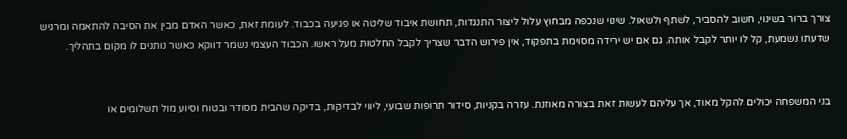צורך ברור בשינוי, חשוב להסביר, לשתף ולשאול. שינוי שנכפה מבחוץ עלול ליצור התנגדות, תחושת איבוד שליטה או פגיעה בכבוד. לעומת זאת, כאשר האדם מבין את הסיבה להתאמה ומרגיש שדעתו נשמעת, קל לו יותר לקבל אותה. גם אם יש ירידה מסוימת בתפקוד, אין פירוש הדבר שצריך לקבל החלטות מעל ראשו. הכבוד העצמי נשמר דווקא כאשר נותנים לו מקום בתהליך.


בני המשפחה יכולים להקל מאוד, אך עליהם לעשות זאת בצורה מאוזנת. עזרה בקניות, סידור תרופות שבועי, ליווי לבדיקות, בדיקה שהבית מסודר ובטוח וסיוע מול תשלומים או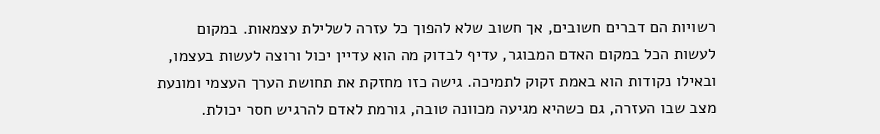רשויות הם דברים חשובים, אך חשוב שלא להפוך כל עזרה לשלילת עצמאות. במקום לעשות הכל במקום האדם המבוגר, עדיף לבדוק מה הוא עדיין יכול ורוצה לעשות בעצמו, ובאילו נקודות הוא באמת זקוק לתמיכה. גישה כזו מחזקת את תחושת הערך העצמי ומונעת מצב שבו העזרה, גם כשהיא מגיעה מכוונה טובה, גורמת לאדם להרגיש חסר יכולת.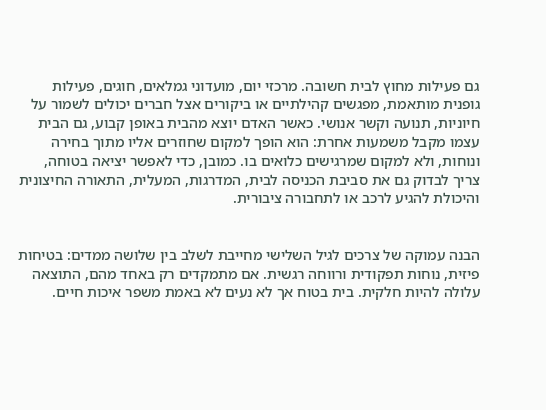גם פעילות מחוץ לבית חשובה. מרכזי יום, מועדוני גמלאים, חוגים, פעילות גופנית מותאמת, מפגשים קהילתיים או ביקורים אצל חברים יכולים לשמור על חיוניות, תנועה וקשר אנושי. כאשר האדם יוצא מהבית באופן קבוע, גם הבית עצמו מקבל משמעות אחרת: הוא הופך למקום שחוזרים אליו מתוך בחירה ונוחות, ולא למקום שמרגישים כלואים בו. כמובן, כדי לאפשר יציאה בטוחה, צריך לבדוק גם את סביבת הכניסה לבית, המדרגות, המעלית, התאורה החיצונית והיכולת להגיע לרכב או לתחבורה ציבורית.


הבנה עמוקה של צרכים לגיל השלישי מחייבת לשלב בין שלושה ממדים: בטיחות פיזית, נוחות תפקודית ורווחה רגשית. אם מתמקדים רק באחד מהם, התוצאה עלולה להיות חלקית. בית בטוח אך לא נעים לא באמת משפר איכות חיים.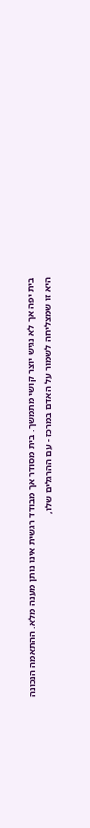בית יפה אך לא נגיש יוצר קושי מתמשך. בית מסודר אך מבודד רגשית אינו נותן מענה מלא. ההתאמה הנכונה היא זו שמצליחה לשמור על האדם במרכז - עם ההרגלים שלו,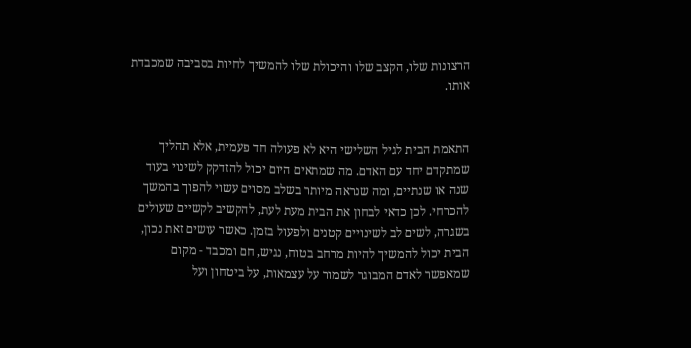הרצונות שלו, הקצב שלו והיכולת שלו להמשיך לחיות בסביבה שמכבדת אותו.


התאמת הבית לגיל השלישי היא לא פעולה חד פעמית, אלא תהליך שמתקדם יחד עם האדם. מה שמתאים היום יכול להזדקק לשינוי בעוד שנה או שנתיים, ומה שנראה מיותר בשלב מסוים עשוי להפוך בהמשך להכרחי. לכן כדאי לבחון את הבית מעת לעת, להקשיב לקשיים שעולים בשגרה, לשים לב לשינויים קטנים ולפעול בזמן. כאשר עושים זאת נכון, הבית יכול להמשיך להיות מרחב בטוח, נגיש, חם ומכבד - מקום שמאפשר לאדם המבוגר לשמור על עצמאות, על ביטחון ועל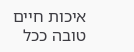איכות חיים טובה ככל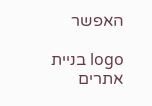האפשר

logo בניית אתרים